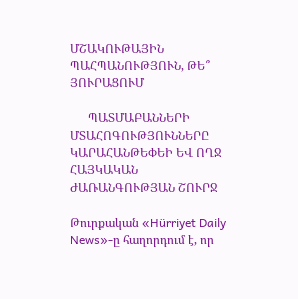ՄՇԱԿՈՒԹԱՅԻՆ ՊԱՀՊԱՆՈՒԹՅՈՒՆ, ԹԵ՞ ՅՈՒՐԱՑՈՒՄ

      ՊԱՏՄԱԲԱՆՆԵՐԻ ՄՏԱՀՈԳՈՒԹՅՈՒՆՆԵՐԸ ԿԱՐԱՀԱՆԹԵՓԵԻ ԵՎ ՈՂՋ ՀԱՅԿԱԿԱՆ ԺԱՌԱՆԳՈՒԹՅԱՆ ՇՈՒՐՋ

Թուրքական «Hürriyet Daily News»-ը հաղորդում է, որ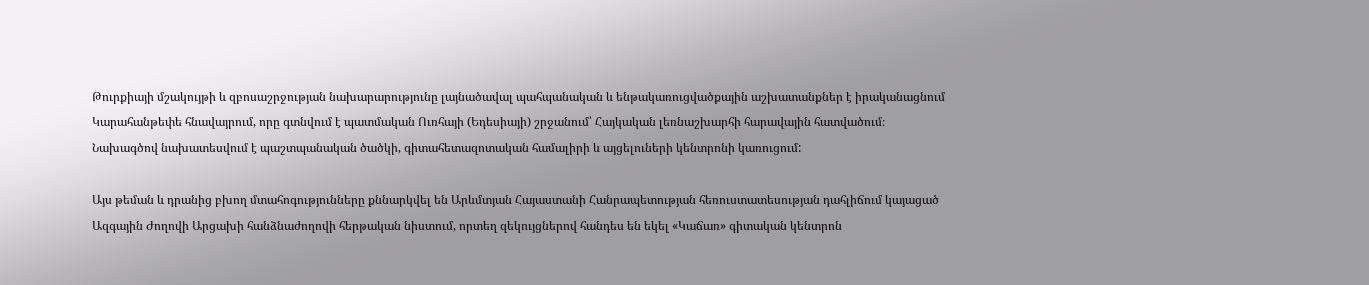Թուրքիայի մշակույթի և զբոսաշրջության նախարարությունը լայնածավալ պահպանական և ենթակառուցվածքային աշխատանքներ է իրականացնում Կարահանթեփե հնավայրում, որը գտնվում է պատմական Ուռհայի (Եդեսիայի) շրջանում՝ Հայկական լեռնաշխարհի հարավային հատվածում։ Նախագծով նախատեսվում է պաշտպանական ծածկի, գիտահետազոտական համալիրի և այցելուների կենտրոնի կառուցում:

Այս թեման և դրանից բխող մտահոգությունները քննարկվել են Արևմտյան Հայաստանի Հանրապետության հեռուստատեսության դահլիճում կայացած Ազգային Ժողովի Արցախի հանձնաժողովի հերթական նիստում, որտեղ զեկույցներով հանդես են եկել «Կաճառ» գիտական կենտրոն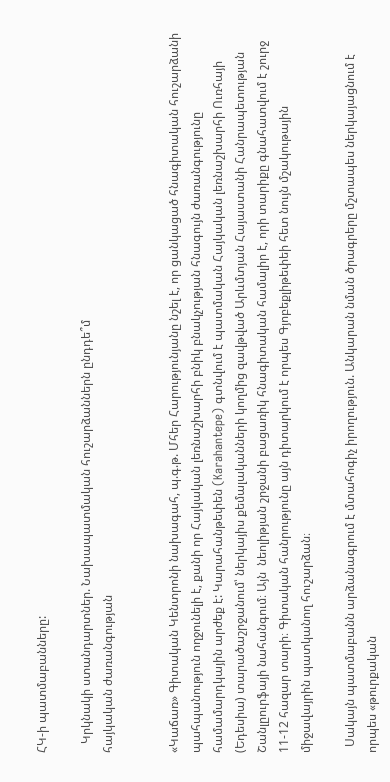ՀԿ-ի պատմաբանները:

   Կրկնակի ստանդարտներ. Նախապատմական հուշարձաններն ընդդե՞մ
հայկական ժառանգության


«Կաճառ» Գիտական Կենտրոնի նախագահ, պ.գ.թ. Մհեր Հարությունյանը նշել է, որ ցանկացած հնագիտական հուշարձանի պահպանություն ողջունելի է, քանի որ Հայկական լեռնաշխարհի բնիկ բնակչության հնագույն ժառանգությունը համամարդկային արժեք է: Կարահանթեփեն (Karahantepe) գտնվում է պատմական Հայկական լեռնաշխարհի Ուռհայի (Եդեսիա) տարածաշրջանում՝ ներկայիս քեմալականների կողմից զավթված Արևմտյան Հայաստանի Հանրապետության  Շանլըուրֆայի նահանգում։ Այն  նեոլիթյան շրջանի բացառիկ հնագիտական համալիր է, որի տարիքը գնահատվում է շուրջ 11-12 հազար տարի։ Գիտական հանրությունը այն դիտարկում է որպես Գյոբեքլիթեփեի հետ նույն մշակութային միջավայրին պատկանող հուշարձան։

  Սակայն պատմաբանն արձանագրում է մտահոգիչ իրողություն. Անկարան նման ծրագրերը մշտապես ներկայացնում է որպես «թուրքական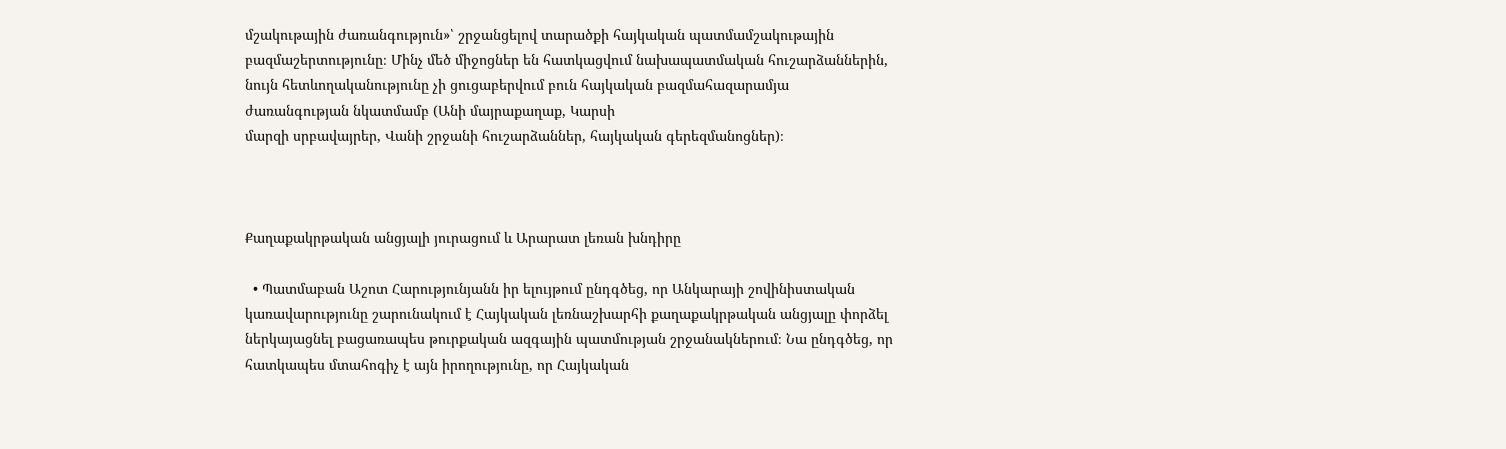մշակութային ժառանգություն»՝ շրջանցելով տարածքի հայկական պատմամշակութային բազմաշերտությունը։ Մինչ մեծ միջոցներ են հատկացվում նախապատմական հուշարձաններին, նույն հետևողականությունը չի ցուցաբերվում բուն հայկական բազմահազարամյա ժառանգության նկատմամբ (Անի մայրաքաղաք, Կարսի
մարզի սրբավայրեր, Վանի շրջանի հուշարձաններ, հայկական գերեզմանոցներ)։



Քաղաքակրթական անցյալի յուրացում և Արարատ լեռան խնդիրը

  • Պատմաբան Աշոտ Հարությունյանն իր ելույթում ընդգծեց, որ Անկարայի շովինիստական կառավարությունը շարունակում է Հայկական լեռնաշխարհի քաղաքակրթական անցյալը փորձել ներկայացնել բացառապես թուրքական ազգային պատմության շրջանակներում։ Նա ընդգծեց, որ հատկապես մտահոգիչ է այն իրողությունը, որ Հայկական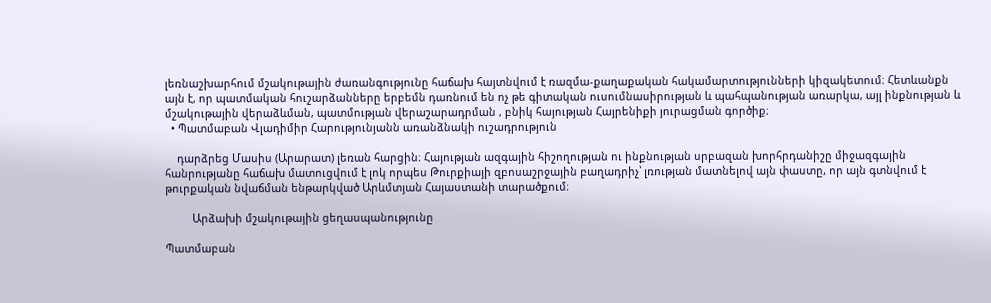լեռնաշխարհում մշակութային ժառանգությունը հաճախ հայտնվում է ռազմա-քաղաքական հակամարտությունների կիզակետում։ Հետևանքն այն է, որ պատմական հուշարձանները երբեմն դառնում են ոչ թե գիտական ուսումնասիրության և պահպանության առարկա, այլ ինքնության և մշակութային վերաձևման, պատմության վերաշարադրման , բնիկ հայության Հայրենիքի յուրացման գործիք։
  • Պատմաբան Վլադիմիր Հարությունյանն առանձնակի ուշադրություն

    դարձրեց Մասիս (Արարատ) լեռան հարցին։ Հայության ազգային հիշողության ու ինքնության սրբազան խորհրդանիշը միջազգային հանրությանը հաճախ մատուցվում է լոկ որպես Թուրքիայի զբոսաշրջային բաղադրիչ՝ լռության մատնելով այն փաստը, որ այն գտնվում է թուրքական նվաճման ենթարկված Արևմտյան Հայաստանի տարածքում։

         Արձախի մշակութային ցեղասպանությունը

Պատմաբան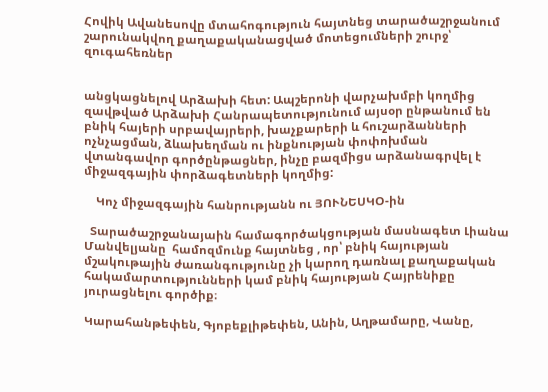Հովիկ Ավանեսովը մտահոգություն հայտնեց տարածաշրջանում շարունակվող քաղաքականացված մոտեցումների շուրջ՝ զուգահեռներ


անցկացնելով Արձախի հետ: Ապշերոնի վարչախմբի կողմից զավթված Արձախի Հանրապետությունում այսօր ընթանում են բնիկ հայերի սրբավայրերի, խաչքարերի և հուշարձանների ոչնչացման, ձևախեղման ու ինքնության փոփոխման վտանգավոր գործընթացներ, ինչը բազմիցս արձանագրվել է միջազգային փորձագետների կողմից:

    Կոչ միջազգային հանրությանն ու ՅՈՒՆԵՍԿՕ-ին

  Տարածաշրջանայաին համագործակցության մասնագետ Լիանա Մանվելյանը  համոզմունք հայտնեց , որ՝ բնիկ հայության մշակութային ժառանգությունը չի կարող դառնալ քաղաքական հակամարտությունների կամ բնիկ հայության Հայրենիքը յուրացնելու գործիք։

Կարահանթեփեն, Գյոբեքլիթեփեն, Անին, Աղթամարը, Վանը,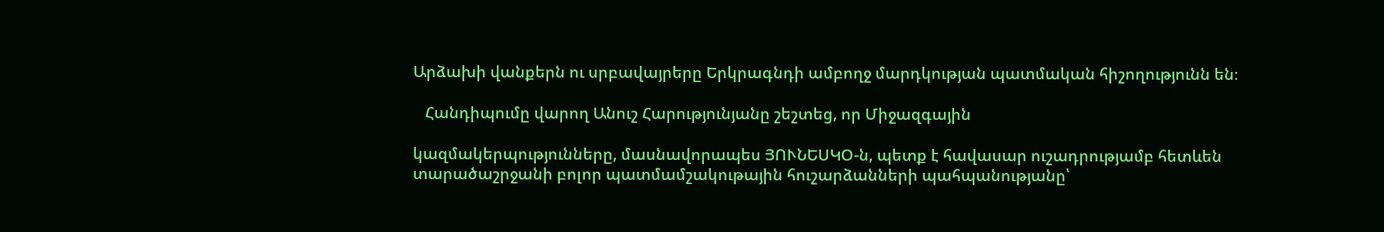Արձախի վանքերն ու սրբավայրերը Երկրագնդի ամբողջ մարդկության պատմական հիշողությունն են։

   Հանդիպումը վարող Անուշ Հարությունյանը շեշտեց, որ Միջազգային

կազմակերպությունները, մասնավորապես ՅՈՒՆԵՍԿՕ-ն, պետք է հավասար ուշադրությամբ հետևեն տարածաշրջանի բոլոր պատմամշակութային հուշարձանների պահպանությանը՝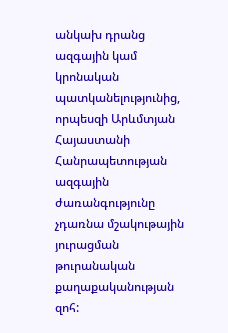անկախ դրանց ազգային կամ կրոնական պատկանելությունից, որպեսզի Արևմտյան Հայաստանի Հանրապետության ազգային ժառանգությունը չդառնա մշակութային յուրացման թուրանական քաղաքականության զոհ: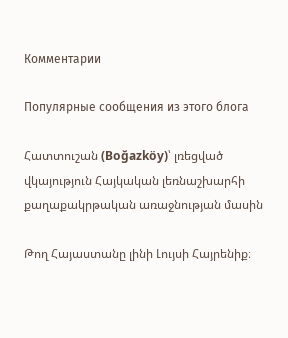Комментарии

Популярные сообщения из этого блога

Հատտուշան (Boğazköy)՝ լռեցված վկայություն Հայկական լեռնաշխարհի քաղաքակրթական առաջնության մասին

Թող Հայաստանը լինի Լույսի Հայրենիք։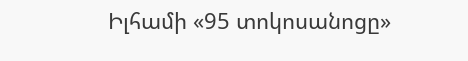Իլհամի «95 տոկոսանոցը»